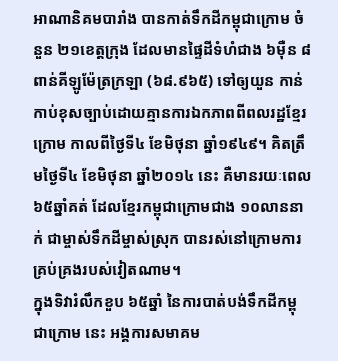អាណានិគមបារាំង បានកាត់ទឹកដីកម្ពុជាក្រោម ចំនួន ២១ខេត្តក្រុង ដែលមានផ្ទៃដីទំហំជាង ៦ម៉ឺន ៨ពាន់គីឡូម៉ែត្រក្រឡា (៦៨.៩៦៥) ទៅឲ្យយួន កាន់កាប់ខុសច្បាប់ដោយគ្មានការឯកភាពពីពលរដ្ឋខ្មែរក្រោម កាលពីថ្ងៃទី៤ ខែមិថុនា ឆ្នាំ១៩៤៩។ គិតត្រឹមថ្ងៃទី៤ ខែមិថុនា ឆ្នាំ២០១៤ នេះ គឺមានរយៈពេល ៦៥ឆ្នាំគត់ ដែលខ្មែរកម្ពុជាក្រោមជាង ១០លាននាក់ ជាម្ចាស់ទឹកដីម្ចាស់ស្រុក បានរស់នៅក្រោមការគ្រប់គ្រងរបស់វៀតណាម។
ក្នុងទិវារំលឹកខួប ៦៥ឆ្នាំ នៃការបាត់បង់ទឹកដីកម្ពុជាក្រោម នេះ អង្គការសមាគម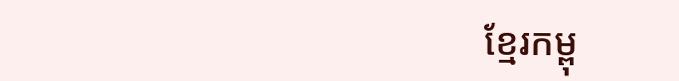ខ្មែរកម្ពុ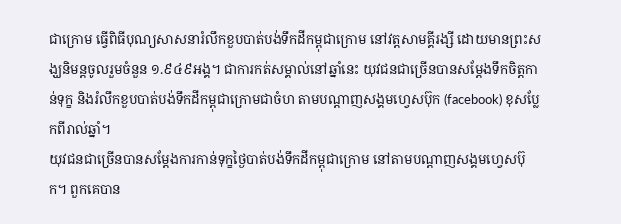ជាក្រោម ធ្វើពិធីបុណ្យសាសនារំលឹកខួបបាត់បង់ទឹកដីកម្ពុជាក្រោម នៅវត្តសាមគ្គីរង្សី ដោយមានព្រះសង្ឃនិមន្តចូលរួមចំនួន ១.៩៤៩អង្គ។ ជាការកត់សម្គាល់នៅឆ្នាំនេះ យុវជនជាច្រើនបានសម្ដែងទឹកចិត្តកាន់ទុក្ខ និងរំលឹកខួបបាត់បង់ទឹកដីកម្ពុជាក្រោមជាចំហ តាមបណ្ដាញសង្គមហ្វេសប៊ុក (facebook) ខុសប្លែកពីរាល់ឆ្នាំ។
យុវជនជាច្រើនបានសម្ដែងការកាន់ទុក្ខថ្ងៃបាត់បង់ទឹកដីកម្ពុជាក្រោម នៅតាមបណ្ដាញសង្គមហ្វេសប៊ុក។ ពួកគេបាន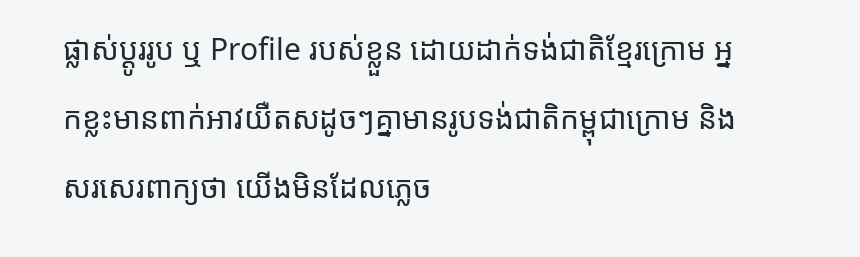ផ្លាស់ប្ដូររូប ឬ Profile របស់ខ្លួន ដោយដាក់ទង់ជាតិខ្មែរក្រោម អ្នកខ្លះមានពាក់អាវយឺតសដូចៗគ្នាមានរូបទង់ជាតិកម្ពុជាក្រោម និងសរសេរពាក្យថា យើងមិនដែលភ្លេច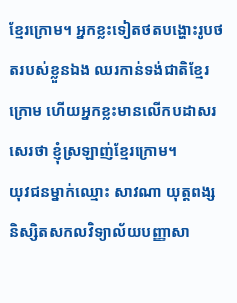ខ្មែរក្រោម។ អ្នកខ្លះទៀតថតបង្ហោះរូបថតរបស់ខ្លួនឯង ឈរកាន់ទង់ជាតិខ្មែរក្រោម ហើយអ្នកខ្លះមានលើកបដាសរសេរថា ខ្ញុំស្រឡាញ់ខ្មែរក្រោម។
យុវជនម្នាក់ឈ្មោះ សាវណា យុត្តពង្ស និស្សិតសកលវិទ្យាល័យបញ្ញាសា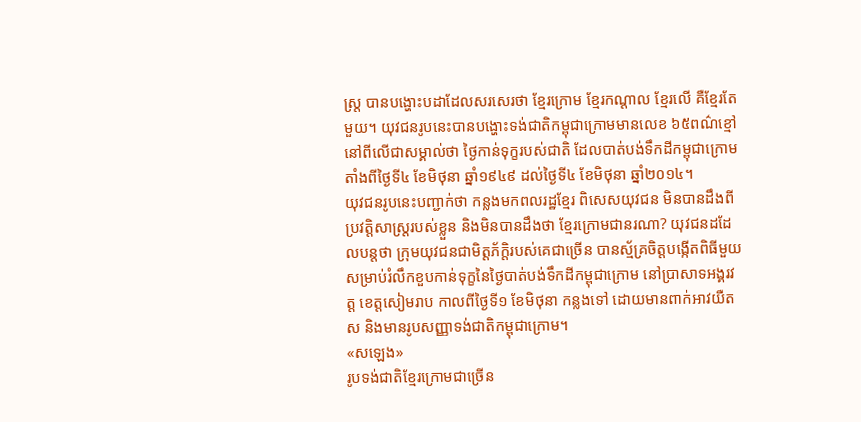ស្ត្រ បានបង្ហោះបដាដែលសរសេរថា ខ្មែរក្រោម ខ្មែរកណ្ដាល ខ្មែរលើ គឺខ្មែរតែមួយ។ យុវជនរូបនេះបានបង្ហោះទង់ជាតិកម្ពុជាក្រោមមានលេខ ៦៥ពណ៌ខ្មៅ នៅពីលើជាសម្គាល់ថា ថ្ងៃកាន់ទុក្ខរបស់ជាតិ ដែលបាត់បង់ទឹកដីកម្ពុជាក្រោម តាំងពីថ្ងៃទី៤ ខែមិថុនា ឆ្នាំ១៩៤៩ ដល់ថ្ងៃទី៤ ខែមិថុនា ឆ្នាំ២០១៤។
យុវជនរូបនេះបញ្ជាក់ថា កន្លងមកពលរដ្ឋខ្មែរ ពិសេសយុវជន មិនបានដឹងពីប្រវត្តិសាស្ត្ររបស់ខ្លួន និងមិនបានដឹងថា ខ្មែរក្រោមជានរណា? យុវជនដដែលបន្តថា ក្រុមយុវជនជាមិត្តភ័ក្ដិរបស់គេជាច្រើន បានស្ម័គ្រចិត្តបង្កើតពិធីមួយសម្រាប់រំលឹកខួបកាន់ទុក្ខនៃថ្ងៃបាត់បង់ទឹកដីកម្ពុជាក្រោម នៅប្រាសាទអង្គរវត្ត ខេត្តសៀមរាប កាលពីថ្ងៃទី១ ខែមិថុនា កន្លងទៅ ដោយមានពាក់អាវយឺតស និងមានរូបសញ្ញាទង់ជាតិកម្ពុជាក្រោម។
«សឡេង»
រូបទង់ជាតិខ្មែរក្រោមជាច្រើន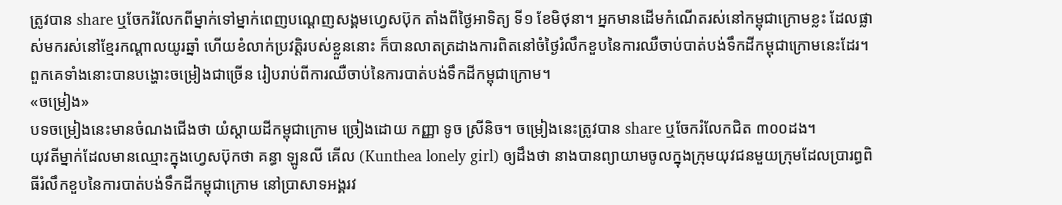ត្រូវបាន share ឬចែករំលែកពីម្នាក់ទៅម្នាក់ពេញបណ្ដេញសង្គមហ្វេសប៊ុក តាំងពីថ្ងៃអាទិត្យ ទី១ ខែមិថុនា។ អ្នកមានដើមកំណើតរស់នៅកម្ពុជាក្រោមខ្លះ ដែលផ្លាស់មករស់នៅខ្មែរកណ្ដាលយូរឆ្នាំ ហើយខំលាក់ប្រវត្តិរបស់ខ្លួននោះ ក៏បានលាតត្រដាងការពិតនៅចំថ្ងៃរំលឹកខួបនៃការឈឺចាប់បាត់បង់ទឹកដីកម្ពុជាក្រោមនេះដែរ។ ពួកគេទាំងនោះបានបង្ហោះចម្រៀងជាច្រើន រៀបរាប់ពីការឈឺចាប់នៃការបាត់បង់ទឹកដីកម្ពុជាក្រោម។
«ចម្រៀង»
បទចម្រៀងនេះមានចំណងជើងថា យំស្ដាយដីកម្ពុជាក្រោម ច្រៀងដោយ កញ្ញា ទូច ស្រីនិច។ ចម្រៀងនេះត្រូវបាន share ឬចែករំលែកជិត ៣០០ដង។
យុវតីម្នាក់ដែលមានឈ្មោះក្នុងហ្វេសប៊ុកថា គន្ធា ឡូនលី គើល (Kunthea lonely girl) ឲ្យដឹងថា នាងបានព្យាយាមចូលក្នុងក្រុមយុវជនមួយក្រុមដែលប្រារព្ធពិធីរំលឹកខួបនៃការបាត់បង់ទឹកដីកម្ពុជាក្រោម នៅប្រាសាទអង្គរវ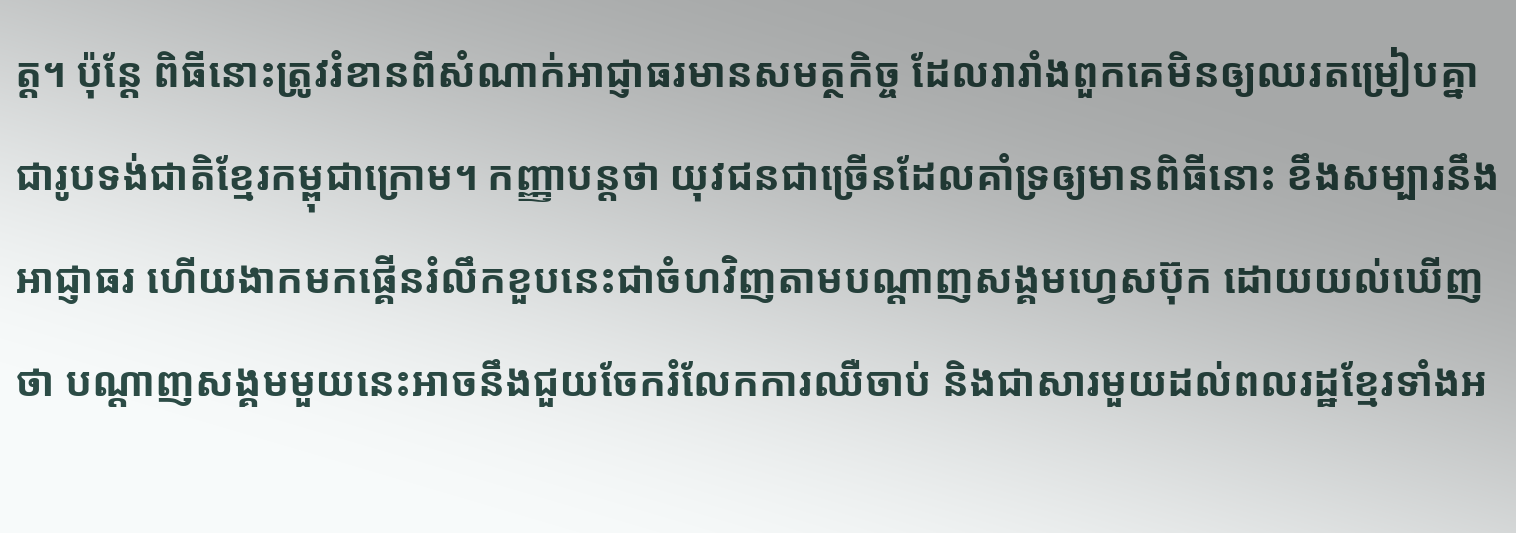ត្ត។ ប៉ុន្តែ ពិធីនោះត្រូវរំខានពីសំណាក់អាជ្ញាធរមានសមត្ថកិច្ច ដែលរារាំងពួកគេមិនឲ្យឈរតម្រៀបគ្នាជារូបទង់ជាតិខ្មែរកម្ពុជាក្រោម។ កញ្ញាបន្តថា យុវជនជាច្រើនដែលគាំទ្រឲ្យមានពិធីនោះ ខឹងសម្បារនឹងអាជ្ញាធរ ហើយងាកមកផ្គើនរំលឹកខួបនេះជាចំហវិញតាមបណ្ដាញសង្គមហ្វេសប៊ុក ដោយយល់ឃើញថា បណ្ដាញសង្គមមួយនេះអាចនឹងជួយចែករំលែកការឈឺចាប់ និងជាសារមួយដល់ពលរដ្ឋខ្មែរទាំងអ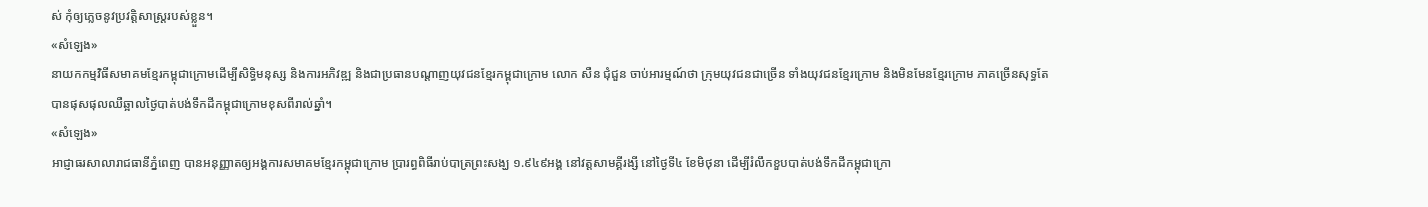ស់ កុំឲ្យភ្លេចនូវប្រវត្តិសាស្ត្ររបស់ខ្លួន។
«សំឡេង»
នាយកកម្មវិធីសមាគមខ្មែរកម្ពុជាក្រោមដើម្បីសិទ្ធិមនុស្ស និងការអភិវឌ្ឍ និងជាប្រធានបណ្ដាញយុវជនខ្មែរកម្ពុជាក្រោម លោក សឺន ជុំជួន ចាប់អារម្មណ៍ថា ក្រុមយុវជនជាច្រើន ទាំងយុវជនខ្មែរក្រោម និងមិនមែនខ្មែរក្រោម ភាគច្រើនសុទ្ធតែបានផុសផុលឈឺឆ្អាលថ្ងៃបាត់បង់ទឹកដីកម្ពុជាក្រោមខុសពីរាល់ឆ្នាំ។
«សំឡេង»
អាជ្ញាធរសាលារាជធានីភ្នំពេញ បានអនុញ្ញាតឲ្យអង្គការសមាគមខ្មែរកម្ពុជាក្រោម ប្រារព្ធពិធីរាប់បាត្រព្រះសង្ឃ ១.៩៤៩អង្គ នៅវត្តសាមគ្គីរង្សី នៅថ្ងៃទី៤ ខែមិថុនា ដើម្បីរំលឹកខួបបាត់បង់ទឹកដីកម្ពុជាក្រោ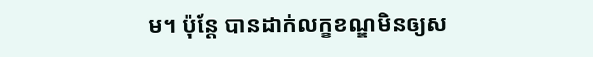ម។ ប៉ុន្តែ បានដាក់លក្ខខណ្ឌមិនឲ្យស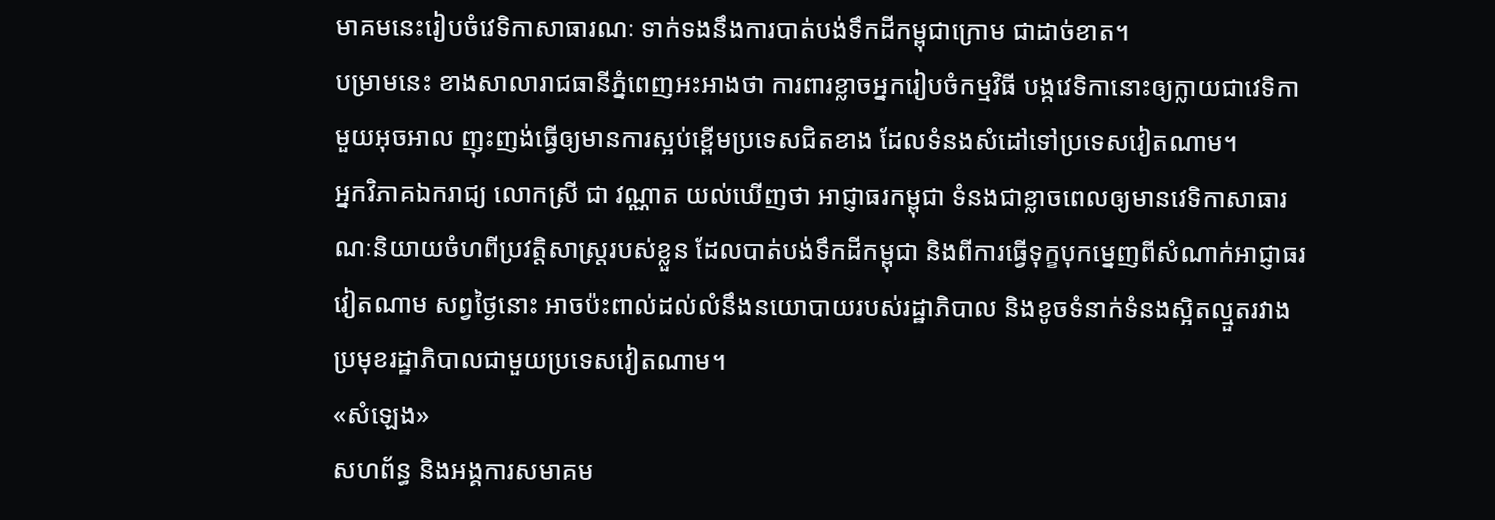មាគមនេះរៀបចំវេទិកាសាធារណៈ ទាក់ទងនឹងការបាត់បង់ទឹកដីកម្ពុជាក្រោម ជាដាច់ខាត។
បម្រាមនេះ ខាងសាលារាជធានីភ្នំពេញអះអាងថា ការពារខ្លាចអ្នករៀបចំកម្មវិធី បង្កវេទិកានោះឲ្យក្លាយជាវេទិកាមួយអុចអាល ញុះញង់ធ្វើឲ្យមានការស្អប់ខ្ពើមប្រទេសជិតខាង ដែលទំនងសំដៅទៅប្រទេសវៀតណាម។
អ្នកវិភាគឯករាជ្យ លោកស្រី ជា វណ្ណាត យល់ឃើញថា អាជ្ញាធរកម្ពុជា ទំនងជាខ្លាចពេលឲ្យមានវេទិកាសាធារណៈនិយាយចំហពីប្រវត្តិសាស្ត្ររបស់ខ្លួន ដែលបាត់បង់ទឹកដីកម្ពុជា និងពីការធ្វើទុក្ខបុកម្នេញពីសំណាក់អាជ្ញាធរវៀតណាម សព្វថ្ងៃនោះ អាចប៉ះពាល់ដល់លំនឹងនយោបាយរបស់រដ្ឋាភិបាល និងខូចទំនាក់ទំនងស្អិតល្មួតរវាងប្រមុខរដ្ឋាភិបាលជាមួយប្រទេសវៀតណាម។
«សំឡេង»
សហព័ន្ធ និងអង្គការសមាគម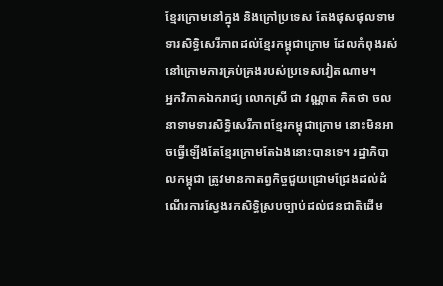ខ្មែរក្រោមនៅក្នុង និងក្រៅប្រទេស តែងផុសផុលទាមទារសិទ្ធិសេរីភាពដល់ខ្មែរកម្ពុជាក្រោម ដែលកំពុងរស់នៅក្រោមការគ្រប់គ្រងរបស់ប្រទេសវៀតណាម។
អ្នកវិភាគឯករាជ្យ លោកស្រី ជា វណ្ណាត គិតថា ចលនាទាមទារសិទ្ធិសេរីភាពខ្មែរកម្ពុជាក្រោម នោះមិនអាចធ្វើឡើងតែខ្មែរក្រោមតែឯងនោះបានទេ។ រដ្ឋាភិបាលកម្ពុជា ត្រូវមានកាតព្វកិច្ចជួយជ្រោមជ្រែងដល់ដំណើរការស្វែងរកសិទ្ធិស្របច្បាប់ដល់ជនជាតិដើម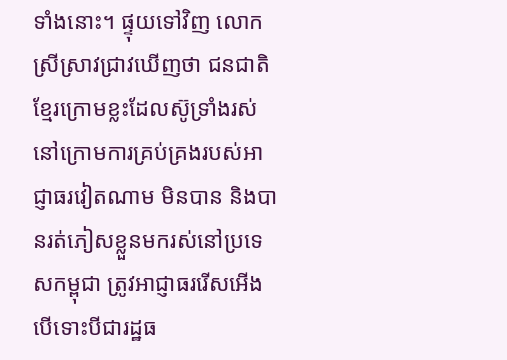ទាំងនោះ។ ផ្ទុយទៅវិញ លោកស្រីស្រាវជ្រាវឃើញថា ជនជាតិខ្មែរក្រោមខ្លះដែលស៊ូទ្រាំងរស់នៅក្រោមការគ្រប់គ្រងរបស់អាជ្ញាធរវៀតណាម មិនបាន និងបានរត់ភៀសខ្លួនមករស់នៅប្រទេសកម្ពុជា ត្រូវអាជ្ញាធររើសអើង បើទោះបីជារដ្ឋធ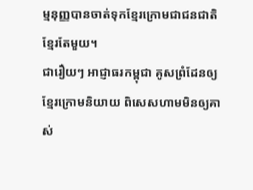ម្មនុញ្ញបានចាត់ទុកខ្មែរក្រោមជាជនជាតិខ្មែរតែមួយ។
ជារឿយៗ អាជ្ញាធរកម្ពុជា គូសព្រំដែនឲ្យខ្មែរក្រោមនិយាយ ពិសេសហាមមិនឲ្យគាស់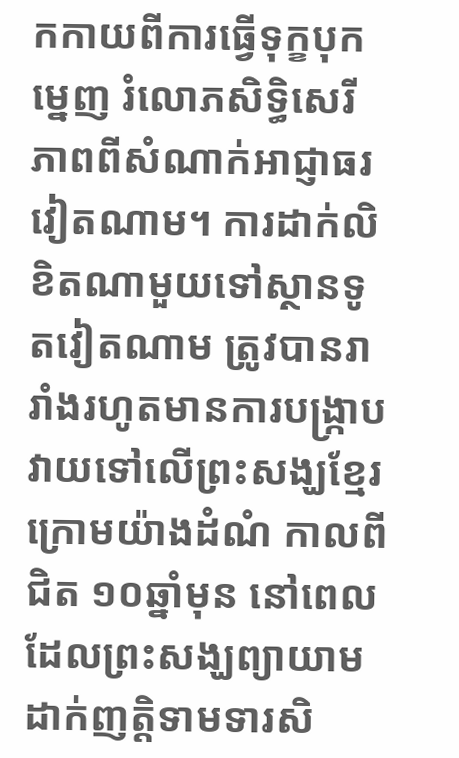កកាយពីការធ្វើទុក្ខបុកម្នេញ រំលោភសិទ្ធិសេរីភាពពីសំណាក់អាជ្ញាធរវៀតណាម។ ការដាក់លិខិតណាមួយទៅស្ថានទូតវៀតណាម ត្រូវបានរារាំងរហូតមានការបង្ក្រាបវាយទៅលើព្រះសង្ឃខ្មែរក្រោមយ៉ាងដំណំ កាលពីជិត ១០ឆ្នាំមុន នៅពេលដែលព្រះសង្ឃព្យាយាមដាក់ញត្តិទាមទារសិ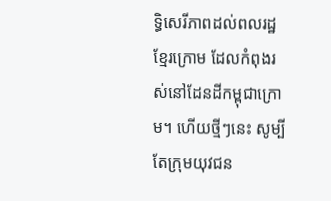ទ្ធិសេរីភាពដល់ពលរដ្ឋខ្មែរក្រោម ដែលកំពុងរស់នៅដែនដីកម្ពុជាក្រោម។ ហើយថ្មីៗនេះ សូម្បីតែក្រុមយុវជន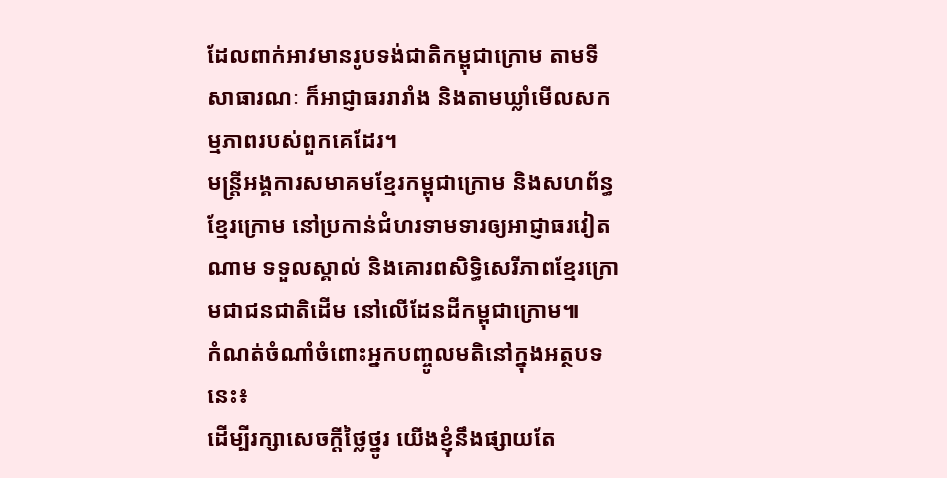ដែលពាក់អាវមានរូបទង់ជាតិកម្ពុជាក្រោម តាមទីសាធារណៈ ក៏អាជ្ញាធររារាំង និងតាមឃ្លាំមើលសកម្មភាពរបស់ពួកគេដែរ។
មន្ត្រីអង្គការសមាគមខ្មែរកម្ពុជាក្រោម និងសហព័ន្ធខ្មែរក្រោម នៅប្រកាន់ជំហរទាមទារឲ្យអាជ្ញាធរវៀតណាម ទទួលស្គាល់ និងគោរពសិទ្ធិសេរីភាពខ្មែរក្រោមជាជនជាតិដើម នៅលើដែនដីកម្ពុជាក្រោម៕
កំណត់ចំណាំចំពោះអ្នកបញ្ចូលមតិនៅក្នុងអត្ថបទនេះ៖
ដើម្បីរក្សាសេចក្ដីថ្លៃថ្នូរ យើងខ្ញុំនឹងផ្សាយតែ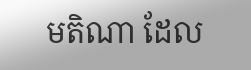មតិណា ដែល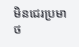មិនជេរប្រមាថ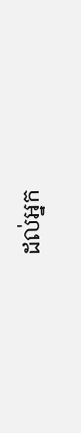ដល់អ្នក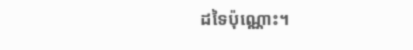ដទៃប៉ុណ្ណោះ។